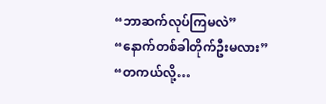“ဘာဆက်လုပ်ကြမလဲ”
“နောက်တစ်ခါတိုက်ဦးမလား”
“တကယ်လို့…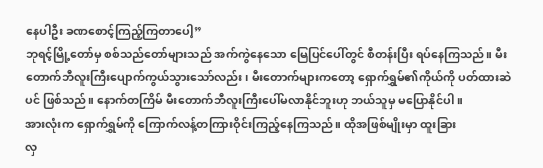နေပါဦး ခဏစောင့်ကြည့်ကြတာပေါ့”
ဘုရင့်မြို့တော်မှ စစ်သည်တော်များသည် အက်ကွဲနေသော မြေပြင်ပေါ်တွင် စီတန်းပြီး ရပ်နေကြသည်။ မီးတောက်ဘီလူးကြီးပျောက်ကွယ်သွားသော်လည်း၊ မီးတောက်များကတော့ ရှောက်ရွှမ်၏ကိုယ်ကို ပတ်ထားဆဲပင် ဖြစ်သည်။ နောက်တကြိမ် မီးတောက်ဘီလူးကြီးပေါ်မလာနိုင်ဘူးဟု ဘယ်သူမှ မပြောနိုင်ပါ။
အားလုံးက ရှောက်ရွှမ်ကို ကြောက်လန့်တကြားဝိုင်းကြည့်နေကြသည်။ ထိုအဖြစ်မျိုးမှာ ထူးခြား
လှ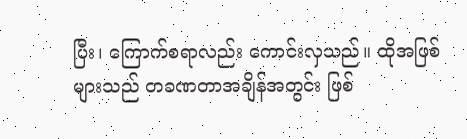ပြီး၊ ကြောက်စရာလည်း ကောင်းလှသည်။ ထိုအဖြစ်များသည် တခဏတာအချိန်အတွင်း ဖြစ်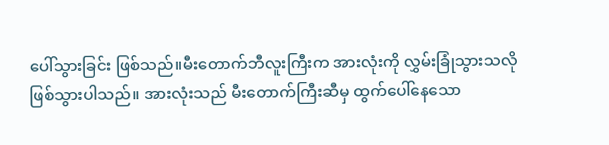ပေါ်သွားခြင်း ဖြစ်သည်။မီးတောက်ဘီလူးကြီးက အားလုံးကို လွှမ်းခြုံသွားသလို ဖြစ်သွားပါသည်။ အားလုံးသည် မီးတောက်ကြီးဆီမှ ထွက်ပေါ်နေသော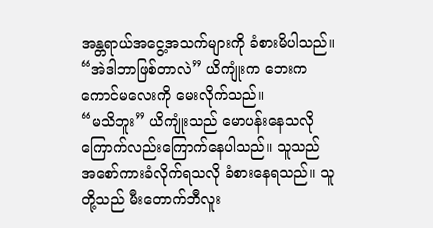အန္တရာယ်အငွေ့အသက်များကို ခံစားမိပါသည်။
“အဲဒါဘာဖြစ်တာလဲ” ယိကျုံးက ဘေးက ကောင်မလေးကို မေးလိုက်သည်။
“မသိဘူး” ယိကျုံးသည် မောပန်းနေသလို ကြောက်လည်းကြောက်နေပါသည်။ သူသည် အစော်ကားခံလိုက်ရသလို ခံစားနေရသည်။ သူတို့သည် မီးတောက်ဘီလူး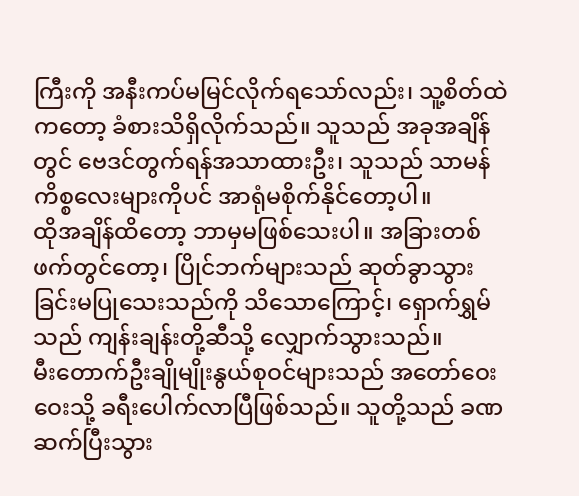ကြီးကို အနီးကပ်မမြင်လိုက်ရသော်လည်း၊ သူ့စိတ်ထဲကတော့ ခံစားသိရှိလိုက်သည်။ သူသည် အခုအချိန်တွင် ဗေဒင်တွက်ရန်အသာထားဦး၊ သူသည် သာမန်ကိစ္စလေးများကိုပင် အာရုံမစိုက်နိုင်တော့ပါ။
ထိုအချိန်ထိတော့ ဘာမှမဖြစ်သေးပါ။ အခြားတစ်ဖက်တွင်တော့၊ ပြိုင်ဘက်များသည် ဆုတ်ခွာသွားခြင်းမပြုသေးသည်ကို သိသောကြောင့်၊ ရှောက်ရွှမ်သည် ကျန်းချန်းတို့ဆီသို့ လျှောက်သွားသည်။
မီးတောက်ဦးချိုမျိုးနွယ်စုဝင်များသည် အတော်ဝေးဝေးသို့ ခရီးပေါက်လာပြီဖြစ်သည်။ သူတို့သည် ခဏဆက်ပြီးသွား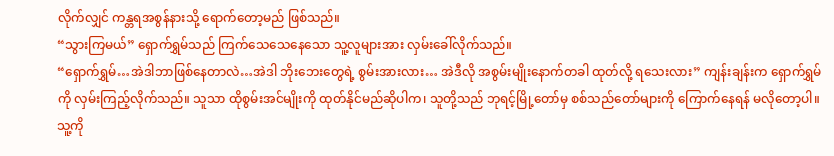လိုက်လျှင် ကန္တရအစွန်နားသို့ ရောက်တော့မည် ဖြစ်သည်။
“သွားကြမယ်” ရှောက်ရွှမ်သည် ကြက်သေသေနေသော သူ့လူများအား လှမ်းခေါ်လိုက်သည်။
“ရှောက်ရွှမ်…အဲဒါဘာဖြစ်နေတာလဲ…အဲဒါ ဘိုးဘေးတွေရဲ့ စွမ်းအားလား… အဲဒီလို အစွမ်းမျိုးနောက်တခါ ထုတ်လို့ ရသေးလား” ကျန်းချန်းက ရှောက်ရွှမ်ကို လှမ်းကြည့်လိုက်သည်။ သူသာ ထိုစွမ်းအင်မျိုးကို ထုတ်နိုင်မည်ဆိုပါက၊ သူတို့သည် ဘုရင့်မြို့တော်မှ စစ်သည်တော်များကို ကြောက်နေရန် မလိုတော့ပါ။
သူ့ကို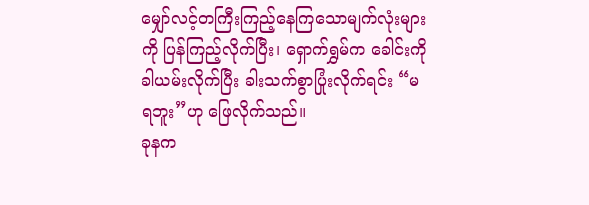မျှော်လင့်တကြီးကြည့်နေကြသောမျက်လုံးများကို ပြန်ကြည့်လိုက်ပြီး၊ ရှောက်ရွှမ်က ခေါင်းကို ခါယမ်းလိုက်ပြီး ခါးသက်စွာပြုံးလိုက်ရင်း “မရဘူး”ဟု ဖြေလိုက်သည်။
ခုနက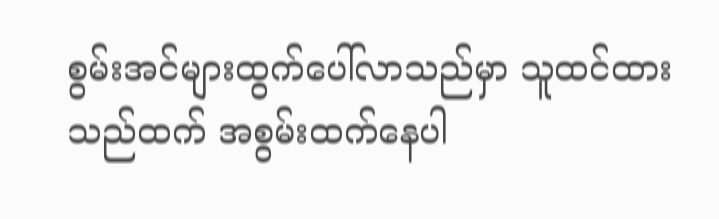စွမ်းအင်များထွက်ပေါ်လာသည်မှာ သူထင်ထားသည်ထက် အစွမ်းထက်နေပါ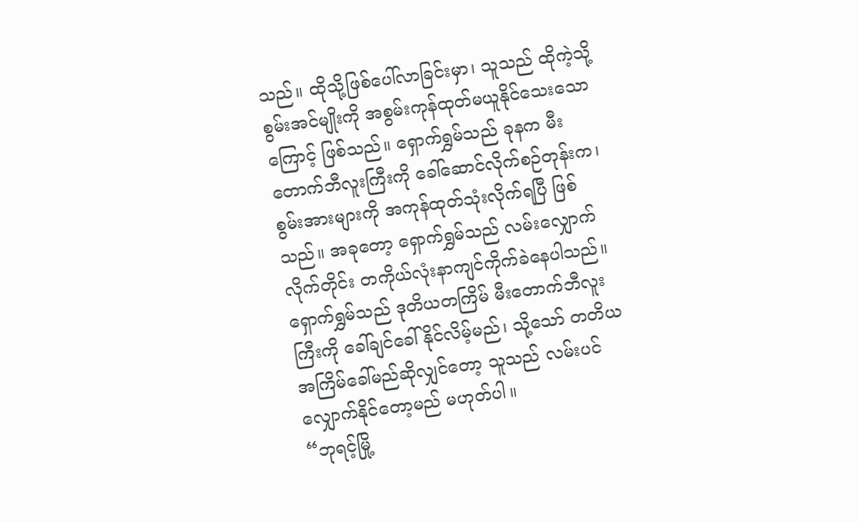သည်။ ထိုသို့ဖြစ်ပေါ်လာခြင်းမှာ၊ သူသည် ထိုကဲ့သို့ စွမ်းအင်မျိုးကို အစွမ်းကုန်ထုတ်မယူနိုင်သေးသောကြောင့် ဖြစ်သည်။ ရှောက်ရွှမ်သည် ခုနက မီးတောက်ဘီလူးကြီးကို ခေါ်ဆောင်လိုက်စဉ်တုန်းက၊ စွမ်းအားများကို အကုန်ထုတ်သုံးလိုက်ရပြီ ဖြစ်သည်။ အခုတော့ ရှောက်ရွှမ်သည် လမ်းလျှောက်လိုက်တိုင်း တကိုယ်လုံးနာကျင်ကိုက်ခဲနေပါသည်။ ရှောက်ရွှမ်သည် ဒုတိယတကြိမ် မီးတောက်ဘီလူးကြီးကို ခေါ်ချင်ခေါ်နိုင်လိမ့်မည်၊ သို့သော် တတိယအကြိမ်ခေါ်မည်ဆိုလျှင်တော့ သူသည် လမ်းပင်လျှောက်နိုင်တော့မည် မဟုတ်ပါ။
“ဘုရင့်မြို့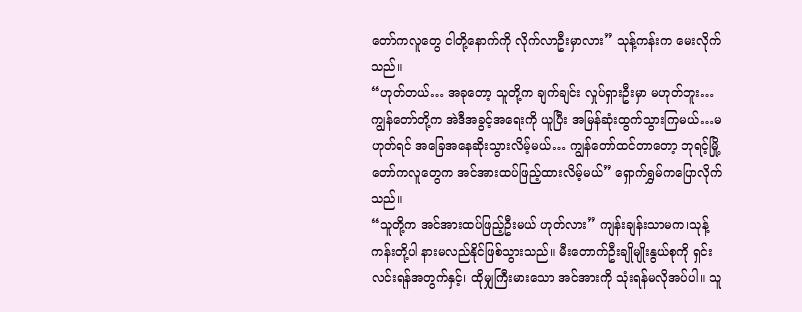တော်ကလူတွေ ငါတို့နောက်ကို လိုက်လာဦးမှာလား” သုန့်ကန်းက မေးလိုက်သည်။
“ဟုတ်တယ်… အခုတော့ သူတို့က ချက်ချင်း လှုပ်ရှားဦးမှာ မဟုတ်ဘူး… ကျွန်တော်တို့က အဲဒီအခွင့်အရေးကို ယူပြီး အမြန်ဆုံးထွက်သွားကြမယ်…မဟုတ်ရင် အခြေအနေဆိုးသွားလိမ့်မယ်… ကျွန်တော်ထင်တာတော့ ဘုရင့်မြို့တော်ကလူတွေက အင်အားထပ်ဖြည့်ထားလိမ့်မယ်” ရှောက်ရွှမ်ကပြောလိုက်သည်။
“သူတို့က အင်အားထပ်ဖြည့်ဦးမယ် ဟုတ်လား” ကျန်းချန်းသာမက၊သုန့်ကန်းတို့ပါ နားမလည်နိုင်ဖြစ်သွားသည်။ မီးတောက်ဦးချိုမျိုးနွယ်စုကို ရှင်းလင်းရန်အတွက်နှင့်၊ ထိုမျှကြီးမားသော အင်အားကို သုံးရန်မလိုအပ်ပါ။ သူ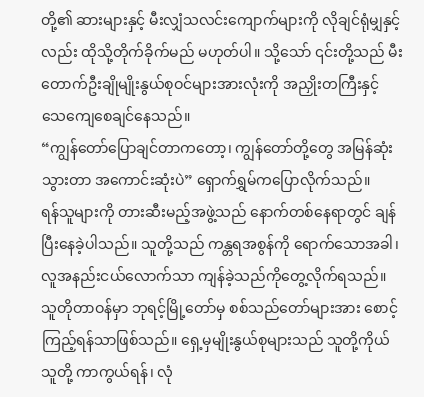တို့၏ ဆားများနှင့် မီးလျှံသလင်းကျောက်များကို လိုချင်ရုံမျှနှင့်လည်း ထိုသို့တိုက်ခိုက်မည် မဟုတ်ပါ။ သို့သော် ၎င်းတို့သည် မီးတောက်ဦးချိုမျိုးနွယ်စုဝင်များအားလုံးကို အညှိုးတကြီးနှင့်
သေကျေစေချင်နေသည်။
“ကျွန်တော်ပြောချင်တာကတော့၊ ကျွန်တော်တို့တွေ အမြန်ဆုံးသွားတာ အကောင်းဆုံးပဲ” ရှောက်ရွှမ်ကပြောလိုက်သည်။
ရန်သူများကို တားဆီးမည့်အဖွဲ့သည် နောက်တစ်နေရာတွင် ချန်ပြီးနေခဲ့ပါသည်။ သူတို့သည် ကန္တရအစွန်ကို ရောက်သောအခါ၊ လူအနည်းငယ်လောက်သာ ကျန်ခဲ့သည်ကိုတွေ့လိုက်ရသည်။ သူတိုတာဝန်မှာ ဘုရင့်မြို့တော်မှ စစ်သည်တော်များအား စောင့်ကြည့်ရန်သာဖြစ်သည်။ ရှေ့မှမျိုးနွယ်စုများသည် သူတို့ကိုယ်သူတို့ ကာကွယ်ရန်၊ လုံ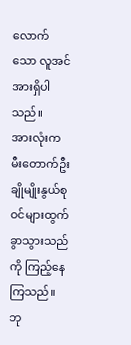လောက်သော လူအင်အားရှိပါသည်။
အားလုံးက မီးတောက်ဦးချိုမျိုးနွယ်စုဝင်များထွက်ခွာသွားသည်ကို ကြည့်နေကြသည်။ ဘု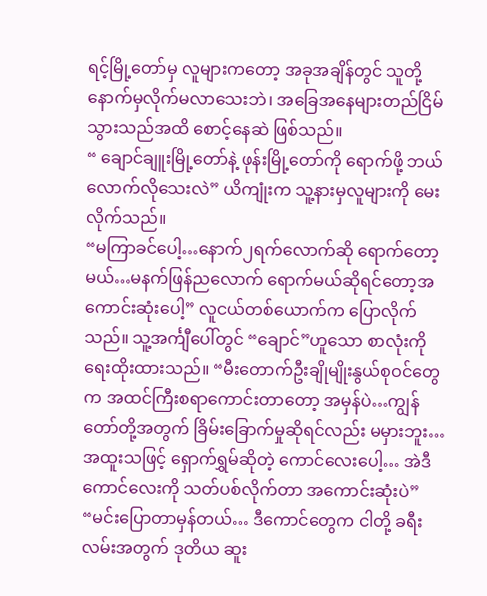ရင့်မြို့တော်မှ လူများကတော့ အခုအချိန်တွင် သူတို့နောက်မှလိုက်မလာသေးဘဲ၊ အခြေအနေများတည်ငြိမ်သွားသည်အထိ စောင့်နေဆဲ ဖြစ်သည်။
“ ချောင်ချူးမြို့တော်နဲ့ ဖုန်းမြို့တော်ကို ရောက်ဖို့ ဘယ်လောက်လိုသေးလဲ” ယိကျုံးက သူ့နားမှလူများကို မေးလိုက်သည်။
“မကြာခင်ပေါ့…နောက်၂ရက်လောက်ဆို ရောက်တော့မယ်…မနက်ဖြန်ညလောက် ရောက်မယ်ဆိုရင်တော့အကောင်းဆုံးပေါ့” လူငယ်တစ်ယောက်က ပြောလိုက်သည်။ သူ့အင်္ကျီပေါ်တွင် “ချောင်”ဟူသော စာလုံးကို ရေးထိုးထားသည်။ “မီးတောက်ဦးချိုမျိုးနွယ်စုဝင်တွေက အထင်ကြီးစရာကောင်းတာတော့ အမှန်ပဲ…ကျွန်တော်တို့အတွက် ခြိမ်းခြောက်မှုဆိုရင်လည်း မမှားဘူး…အထူးသဖြင့် ရှောက်ရွှမ်ဆိုတဲ့ ကောင်လေးပေါ့… အဲဒီကောင်လေးကို သတ်ပစ်လိုက်တာ အကောင်းဆုံးပဲ”
“မင်းပြောတာမှန်တယ်… ဒီကောင်တွေက ငါတို့ ခရီးလမ်းအတွက် ဒုတိယ ဆူး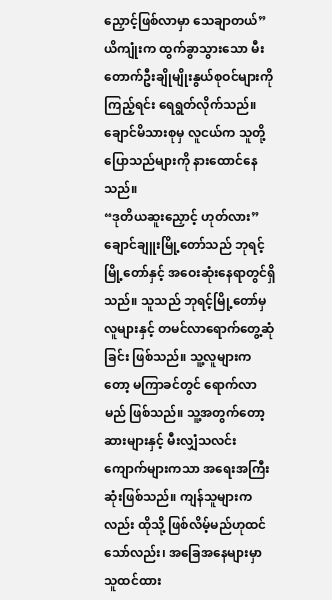ညှောင့်ဖြစ်လာမှာ သေချာတယ်” ယိကျုံးက ထွက်ခွာသွားသော မီးတောက်ဦးချိုမျိုးနွယ်စုဝင်များကို ကြည့်ရင်း ရေရွတ်လိုက်သည်။
ချောင်မိသားစုမှ လူငယ်က သူတို့ပြောသည်များကို နားထောင်နေသည်။
“ဒုတိယဆူးညှောင့် ဟုတ်လား” ချောင်ချူးမြို့တော်သည် ဘုရင့်မြို့တော်နှင့် အဝေးဆုံးနေရာတွင်ရှိသည်။ သူသည် ဘုရင့်မြို့တော်မှလူများနှင့် တမင်လာရောက်တွေ့ဆုံခြင်း ဖြစ်သည်။ သူ့လူများကတော့ မကြာခင်တွင် ရောက်လာမည် ဖြစ်သည်။ သူ့အတွက်တော့ ဆားများနှင့် မီးလျှံသလင်းကျောက်များကသာ အရေးအကြီးဆုံးဖြစ်သည်။ ကျန်သူများကလည်း ထိုသို့ ဖြစ်လိမ့်မည်ဟုထင်သော်လည်း၊ အခြေအနေများမှာ သူထင်ထား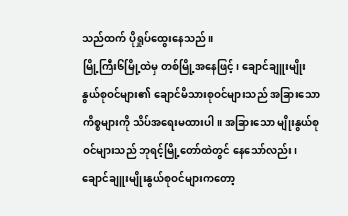သည်ထက် ပိုရှုပ်ထွေးနေသည်။
မြို့ကြီး၆မြို့ထဲမှ တစ်မြို့အနေဖြင့်၊ ချောင်ချူးမျိုးနွယ်စုဝင်များ၏ ချောင်မိသားစုဝင်များသည် အခြားသောကိစ္စများကို သိပ်အရေးမထားပါ။ အခြားသော မျိုးနွယ်စုဝင်များသည် ဘုရင့်မြို့တော်ထဲတွင် နေသော်လည်း၊ ချောင်ချူးမျိုးနွယ်စုဝင်များကတော့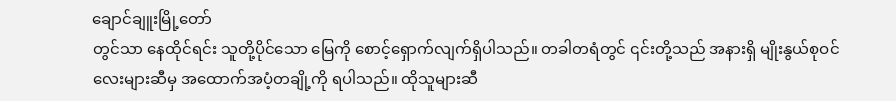ချောင်ချူးမြို့တော်
တွင်သာ နေထိုင်ရင်း သူတို့ပိုင်သော မြေကို စောင့်ရှောက်လျက်ရှိပါသည်။ တခါတရံတွင် ၎င်းတို့သည် အနားရှိ မျိုးနွယ်စုဝင်လေးများဆီမှ အထောက်အပံ့တချို့ကို ရပါသည်။ ထိုသူများဆီ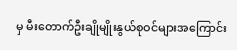မှ မီးတောက်ဦးချိုမျိုးနွယ်စုဝင်များအကြောင်း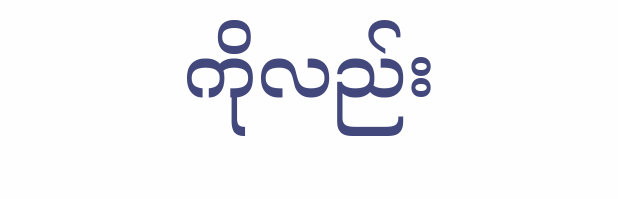ကိုလည်း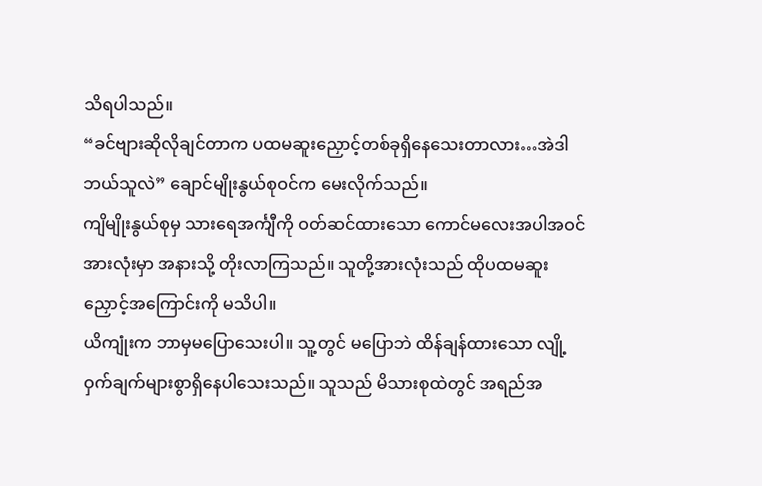သိရပါသည်။
“ခင်ဗျားဆိုလိုချင်တာက ပထမဆူးညှောင့်တစ်ခုရှိနေသေးတာလား…အဲဒါဘယ်သူလဲ” ချောင်မျိုးနွယ်စုဝင်က မေးလိုက်သည်။
ကျိမျိုးနွယ်စုမှ သားရေအင်္ကျီကို ဝတ်ဆင်ထားသော ကောင်မလေးအပါအဝင် အားလုံးမှာ အနားသို့ တိုးလာကြသည်။ သူတို့အားလုံးသည် ထိုပထမဆူးညှောင့်အကြောင်းကို မသိပါ။
ယိကျုံးက ဘာမှမပြောသေးပါ။ သူ့တွင် မပြောဘဲ ထိန်ချန်ထားသော လျို့ဝှက်ချက်များစွာရှိနေပါသေးသည်။ သူသည် မိသားစုထဲတွင် အရည်အ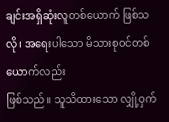ချင်းအရှိဆုံးလူတစ်ယောက် ဖြစ်သလို၊ အရေးပါသော မိသားစုဝင်တစ်ယောက်လည်း
ဖြစ်သည်။ သူသိထားသော လျှို့ဝှက်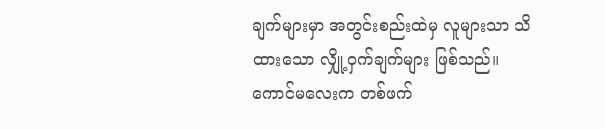ချက်များမှာ အတွင်းစည်းထဲမှ လူများသာ သိထားသော လျှို့ဝှက်ချက်များ ဖြစ်သည်။
ကောင်မလေးက တစ်ဖက်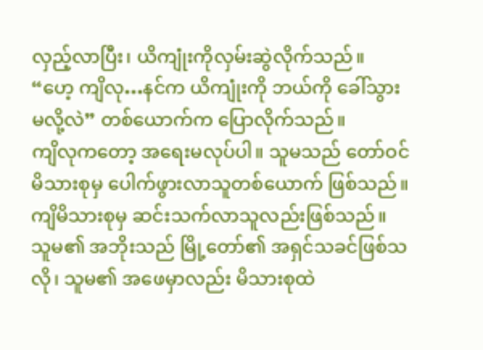လှည့်လာပြီး၊ ယိကျုံးကိုလှမ်းဆွဲလိုက်သည်။
“ဟေ့ ကျိလု…နင်က ယိကျုံးကို ဘယ်ကို ခေါ်သွားမလို့လဲ” တစ်ယောက်က ပြောလိုက်သည်။
ကျိလုကတော့ အရေးမလုပ်ပါ။ သူမသည် တော်ဝင်မိသားစုမှ ပေါက်ဖွားလာသူတစ်ယောက် ဖြစ်သည်။ ကျိမိသားစုမှ ဆင်းသက်လာသူလည်းဖြစ်သည်။ သူမ၏ အဘိုးသည် မြို့တော်၏ အရှင်သခင်ဖြစ်သလို၊ သူမ၏ အဖေမှာလည်း မိသားစုထဲ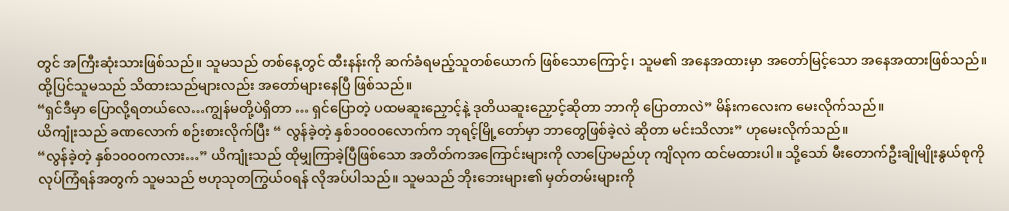တွင် အကြီးဆုံးသားဖြစ်သည်။ သူမသည် တစ်နေ့တွင် ထီးနန်းကို ဆက်ခံရမည့်သူတစ်ယောက် ဖြစ်သောကြောင့်၊ သူမ၏ အနေအထားမှာ အတော်မြင့်သော အနေအထားဖြစ်သည်။ ထို့ပြင်သူမသည် သိထားသည်များလည်း အတော်များနေပြီ ဖြစ်သည်။
“ရှင်ဒီမှာ ပြောလို့ရတယ်လေ…ကျွန်မတို့ပဲရှိတာ … ရှင်ပြောတဲ့ ပထမဆူးညှောင့်နဲ့ ဒုတိယဆူးညှောင့်ဆိုတာ ဘာကို ပြောတာလဲ” မိန်းကလေးက မေးလိုက်သည်။
ယိကျုံးသည် ခဏလောက် စဉ်းစားလိုက်ပြီး “ လွန်ခဲ့တဲ့ နှစ်၁၀၀၀လောက်က ဘုရင့်မြို့တော်မှာ ဘာတွေဖြစ်ခဲ့လဲ ဆိုတာ မင်းသိလား” ဟုမေးလိုက်သည်။
“လွန်ခဲ့တဲ့ နှစ်၁၀၀၀ကလား…” ယိကျုံးသည် ထိုမျှကြာခဲ့ပြီဖြစ်သော အတိတ်ကအကြောင်းများကို လာပြောမည်ဟု ကျိလုက ထင်မထားပါ။ သို့သော် မီးတောက်ဦးချိုမျိုးနွယ်စုကို လုပ်ကြံရန်အတွက် သူမသည် ဗဟုသုတကြွယ်ဝရန် လိုအပ်ပါသည်။ သူမသည် ဘိုးဘေးများ၏ မှတ်တမ်းများကို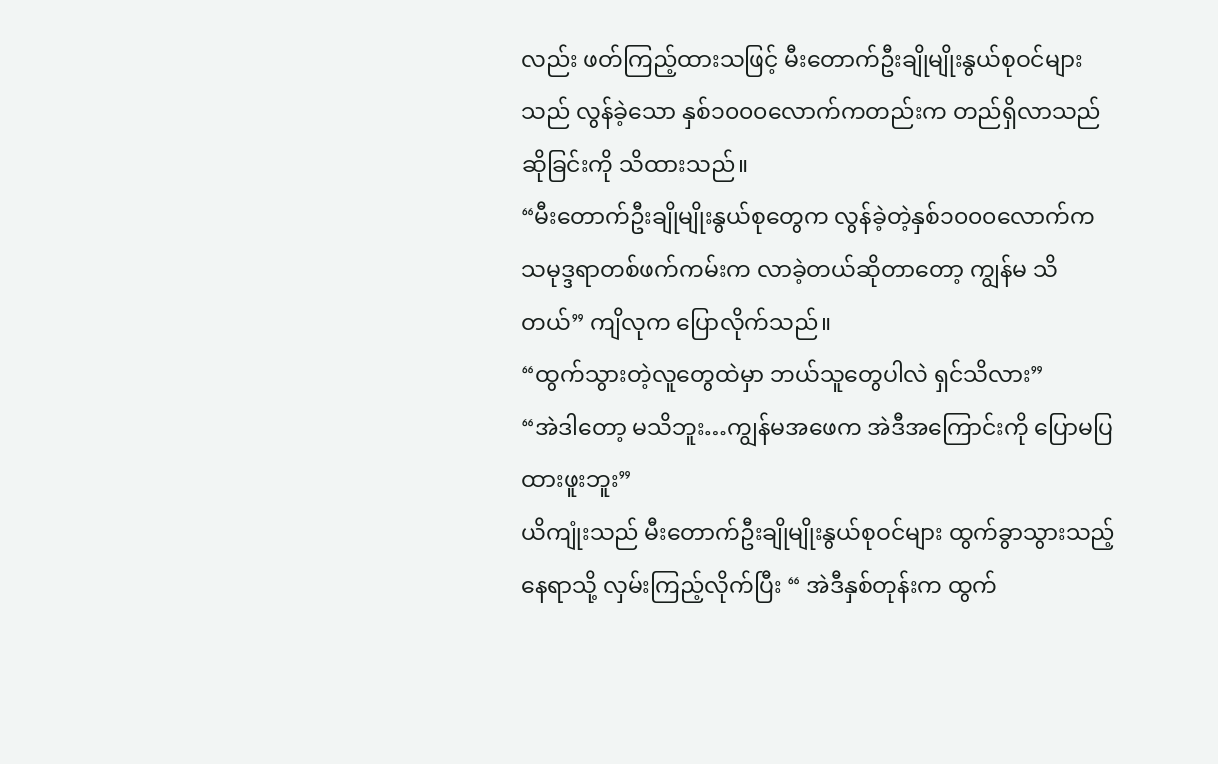လည်း ဖတ်ကြည့်ထားသဖြင့် မီးတောက်ဦးချိုမျိုးနွယ်စုဝင်များသည် လွန်ခဲ့သော နှစ်၁၀၀၀လောက်ကတည်းက တည်ရှိလာသည်ဆိုခြင်းကို သိထားသည်။
“မီးတောက်ဦးချိုမျိုးနွယ်စုတွေက လွန်ခဲ့တဲ့နှစ်၁၀၀၀လောက်က သမုဒ္ဒရာတစ်ဖက်ကမ်းက လာခဲ့တယ်ဆိုတာတော့ ကျွန်မ သိတယ်” ကျိလုက ပြောလိုက်သည်။
“ထွက်သွားတဲ့လူတွေထဲမှာ ဘယ်သူတွေပါလဲ ရှင်သိလား”
“အဲဒါတော့ မသိဘူး…ကျွန်မအဖေက အဲဒီအကြောင်းကို ပြောမပြထားဖူးဘူး”
ယိကျုံးသည် မီးတောက်ဦးချိုမျိုးနွယ်စုဝင်များ ထွက်ခွာသွားသည့်နေရာသို့ လှမ်းကြည့်လိုက်ပြီး “ အဲဒီနှစ်တုန်းက ထွက်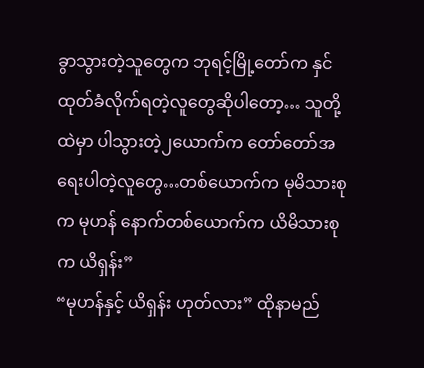ခွာသွားတဲ့သူတွေက ဘုရင့်မြို့တော်က နှင်ထုတ်ခံလိုက်ရတဲ့လူတွေဆိုပါတော့… သူတို့ထဲမှာ ပါသွားတဲ့၂ယောက်က တော်တော်အရေးပါတဲ့လူတွေ…တစ်ယောက်က မုမိသားစုက မုဟန် နောက်တစ်ယောက်က ယိမိသားစုက ယိရှန်း”
“မုဟန်နှင့် ယိရှန်း ဟုတ်လား” ထိုနာမည်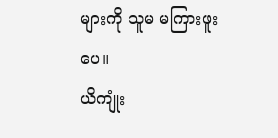များကို သူမ မကြားဖူးပေ။
ယိကျုံး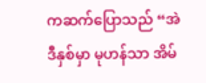ကဆက်ပြောသည် “အဲဒီနှစ်မှာ မုဟန်သာ အိမ်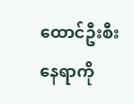ထောင်ဦးစီးနေရာကို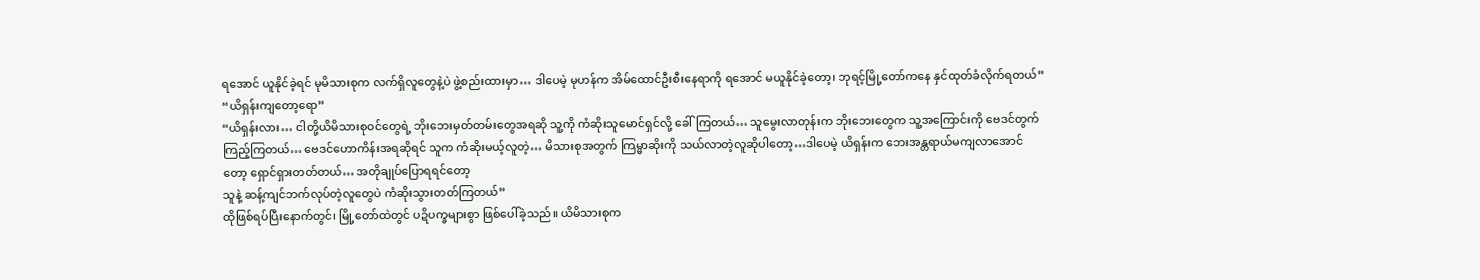ရအောင် ယူနိုင်ခဲ့ရင် မုမိသားစုက လက်ရှိလူတွေနဲ့ပဲ ဖွဲ့စည်းထားမှာ… ဒါပေမဲ့ မုဟန်က အိမ်ထောင်ဦးစီးနေရာကို ရအောင် မယူနိုင်ခဲ့တော့၊ ဘုရင့်မြို့တော်ကနေ နှင်ထုတ်ခံလိုက်ရတယ်”
“ယိရှန်းကျတော့ရော”
“ယိရှန်းလား… ငါတို့ယိမိသားစုဝင်တွေရဲ့ ဘိုးဘေးမှတ်တမ်းတွေအရဆို သူ့ကို ကံဆိုးသူမောင်ရှင်လို့ ခေါ်ကြတယ်… သူမွေးလာတုန်းက ဘိုးဘေးတွေက သူ့အကြောင်းကို ဗေဒင်တွက်ကြည့်ကြတယ်… ဗေဒင်ဟောကိန်းအရဆိုရင် သူက ကံဆိုးမယ့်လူတဲ့… မိသားစုအတွက် ကြမ္မာဆိုးကို သယ်လာတဲ့လူဆိုပါတော့…ဒါပေမဲ့ ယိရှန်းက ဘေးအန္တရာယ်မကျလာအောင်တော့ ရှောင်ရှားတတ်တယ်… အတိုချုပ်ပြောရရင်တော့
သူနဲ့ ဆန့်ကျင်ဘက်လုပ်တဲ့လူတွေပဲ ကံဆိုးသွားတတ်ကြတယ်”
ထိုဖြစ်ရပ်ပြီးနောက်တွင်၊ မြို့တော်ထဲတွင် ပဍိပက္ခများစွာ ဖြစ်ပေါ်ခဲ့သည်။ ယိမိသားစုက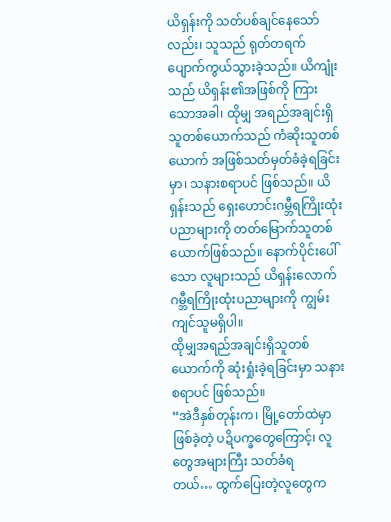ယိရှန်းကို သတ်ပစ်ချင်နေသော်လည်း၊ သူသည် ရုတ်တရက် ပျောက်ကွယ်သွားခဲ့သည်။ ယိကျုံးသည် ယိရှန်း၏အဖြစ်ကို ကြားသောအခါ၊ ထိုမျှ အရည်အချင်းရှိသူတစ်ယောက်သည် ကံဆိုးသူတစ်ယောက် အဖြစ်သတ်မှတ်ခံခဲ့ရခြင်းမှာ၊ သနားစရာပင် ဖြစ်သည်။ ယိရှန်းသည် ရှေးဟောင်းဂမ္ဘီရကြိုးထုံးပညာများကို တတ်မြောက်သူတစ်ယောက်ဖြစ်သည်။ နောက်ပိုင်းပေါ်သော လူများသည် ယိရှန်းလောက် ဂမ္ဘီရကြိုးထုံးပညာများကို ကျွမ်းကျင်သူမရှိပါ။
ထိုမျှအရည်အချင်းရှိသူတစ်ယောက်ကို ဆုံးရှုံးခဲ့ရခြင်းမှာ သနားစရာပင် ဖြစ်သည်။
“အဲဒီနှစ်တုန်းက၊ မြို့တော်ထဲမှာ ဖြစ်ခဲ့တဲ့ ပဍိပက္ခတွေကြောင့်၊ လူတွေအများကြီး သတ်ခံရ
တယ်… ထွက်ပြေးတဲ့လူတွေက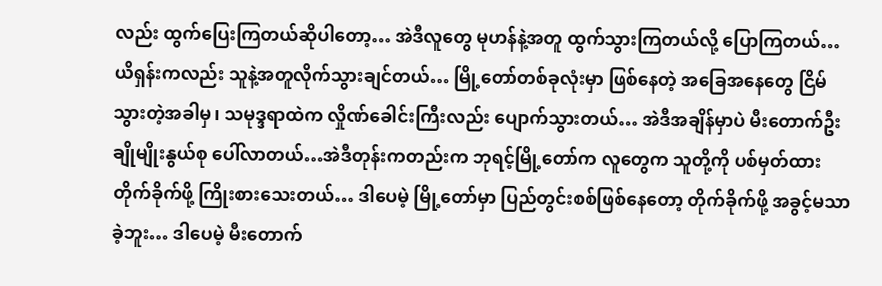လည်း ထွက်ပြေးကြတယ်ဆိုပါတော့… အဲဒီလူတွေ မုဟန်နဲ့အတူ ထွက်သွားကြတယ်လို့ ပြောကြတယ်… ယိရှန်းကလည်း သူနဲ့အတူလိုက်သွားချင်တယ်… မြို့တော်တစ်ခုလုံးမှာ ဖြစ်နေတဲ့ အခြေအနေတွေ ငြိမ်သွားတဲ့အခါမှ၊ သမုဒ္ဒရာထဲက လှိုဏ်ခေါင်းကြီးလည်း ပျောက်သွားတယ်… အဲဒီအချိန်မှာပဲ မီးတောက်ဦးချိုမျိုးနွယ်စု ပေါ်လာတယ်…အဲဒီတုန်းကတည်းက ဘုရင့်မြို့တော်က လူတွေက သူတို့ကို ပစ်မှတ်ထားတိုက်ခိုက်ဖို့ ကြိုးစားသေးတယ်… ဒါပေမဲ့ မြို့တော်မှာ ပြည်တွင်းစစ်ဖြစ်နေတော့ တိုက်ခိုက်ဖို့ အခွင့်မသာခဲ့ဘူး… ဒါပေမဲ့ မီးတောက်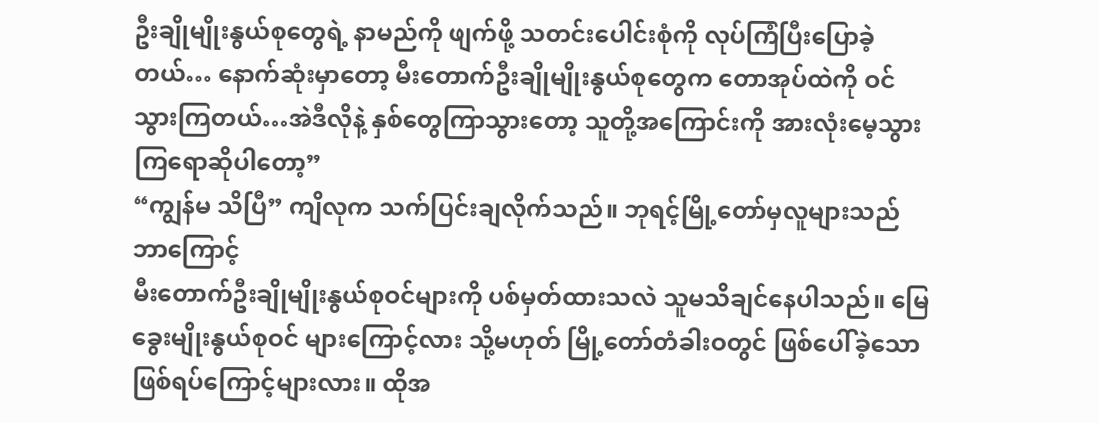ဦးချိုမျိုးနွယ်စုတွေရဲ့ နာမည်ကို ဖျက်ဖို့ သတင်းပေါင်းစုံကို လုပ်ကြံပြီးပြောခဲ့တယ်… နောက်ဆုံးမှာတော့ မီးတောက်ဦးချိုမျိုးနွယ်စုတွေက တောအုပ်ထဲကို ဝင်သွားကြတယ်…အဲဒီလိုနဲ့ နှစ်တွေကြာသွားတော့ သူတို့အကြောင်းကို အားလုံးမေ့သွားကြရောဆိုပါတော့”
“ကျွန်မ သိပြီ” ကျိလုက သက်ပြင်းချလိုက်သည်။ ဘုရင့်မြို့တော်မှလူများသည် ဘာကြောင့်
မီးတောက်ဦးချိုမျိုးနွယ်စုဝင်များကို ပစ်မှတ်ထားသလဲ သူမသိချင်နေပါသည်။ မြေခွေးမျိုးနွယ်စုဝင် များကြောင့်လား သို့မဟုတ် မြို့တော်တံခါးဝတွင် ဖြစ်ပေါ်ခဲ့သော ဖြစ်ရပ်ကြောင့်များလား။ ထိုအ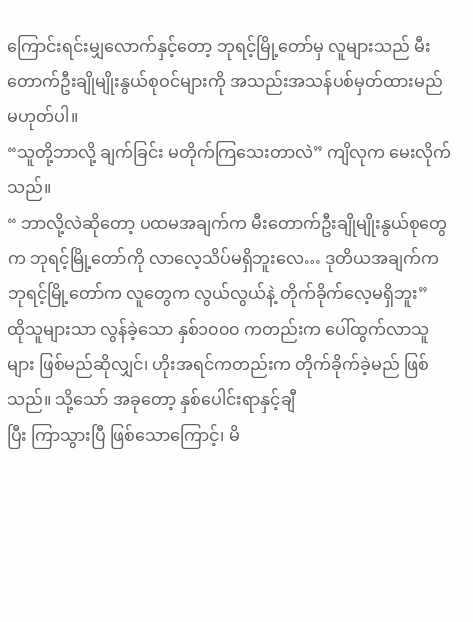ကြောင်းရင်းမျှလောက်နှင့်တော့ ဘုရင့်မြို့တော်မှ လူများသည် မီးတောက်ဦးချိုမျိုးနွယ်စုဝင်များကို အသည်းအသန်ပစ်မှတ်ထားမည် မဟုတ်ပါ။
“သူတို့ဘာလို့ ချက်ခြင်း မတိုက်ကြသေးတာလဲ” ကျိလုက မေးလိုက်သည်။
“ ဘာလို့လဲဆိုတော့ ပထမအချက်က မီးတောက်ဦးချိုမျိုးနွယ်စုတွေက ဘုရင့်မြို့တော်ကို လာလေ့သိပ်မရှိဘူးလေ… ဒုတိယအချက်က ဘုရင့်မြို့တော်က လူတွေက လွယ်လွယ်နဲ့ တိုက်ခိုက်လေ့မရှိဘူး”
ထိုသူများသာ လွန်ခဲ့သော နှစ်၁၀၀၀ ကတည်းက ပေါ်ထွက်လာသူများ ဖြစ်မည်ဆိုလျှင်၊ ဟိုးအရင်ကတည်းက တိုက်ခိုက်ခဲ့မည် ဖြစ်သည်။ သို့သော် အခုတော့ နှစ်ပေါင်းရာနှင့်ချီ
ပြီး ကြာသွားပြီ ဖြစ်သောကြောင့်၊ မိ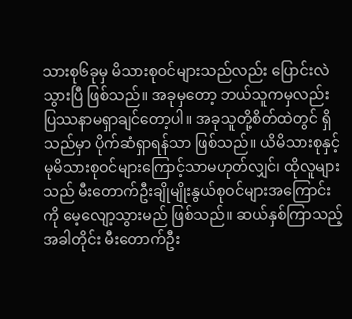သားစု၆ခုမှ မိသားစုဝင်များသည်လည်း ပြောင်းလဲသွားပြီ ဖြစ်သည်။ အခုမှတော့ ဘယ်သူကမှလည်း ပြဿနာမရှာချင်တော့ပါ။ အခုသူတို့စိတ်ထဲတွင် ရှိသည်မှာ ပိုက်ဆံရှာရန်သာ ဖြစ်သည်။ ယိမိသားစုနှင့် မုမိသားစုဝင်များကြောင့်သာမဟုတ်လျှင်၊ ထိုလူများသည် မီးတောက်ဦးချိုမျိုးနွယ်စုဝင်များအကြောင်းကို မေ့လျော့သွားမည် ဖြစ်သည်။ ဆယ်နှစ်ကြာသည့်အခါတိုင်း မီးတောက်ဦး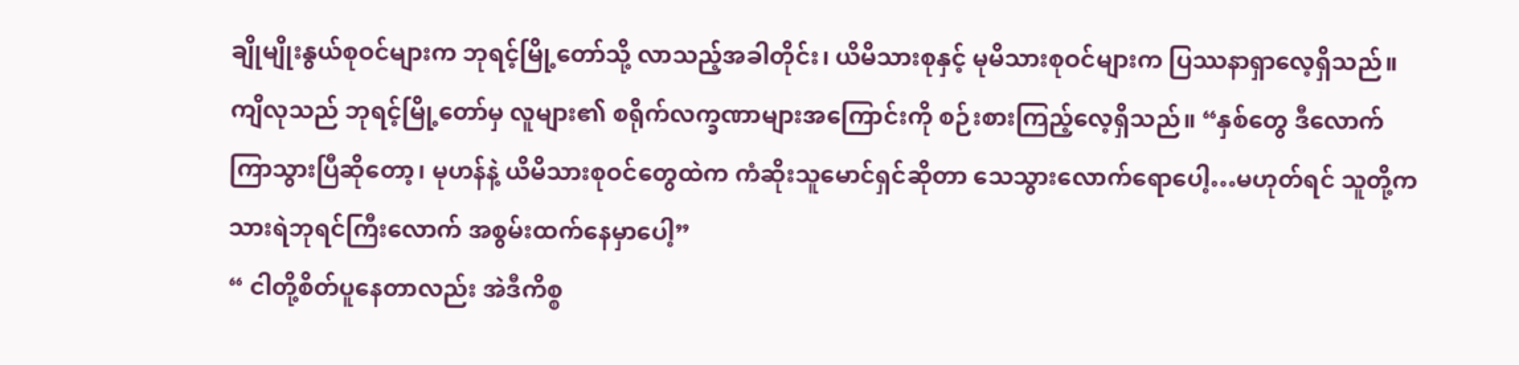ချိုမျိုးနွယ်စုဝင်များက ဘုရင့်မြို့တော်သို့ လာသည့်အခါတိုင်း၊ ယိမိသားစုနှင့် မုမိသားစုဝင်များက ပြဿနာရှာလေ့ရှိသည်။
ကျိလုသည် ဘုရင့်မြို့တော်မှ လူများ၏ စရိုက်လက္ခဏာများအကြောင်းကို စဉ်းစားကြည့်လေ့ရှိသည်။ “နှစ်တွေ ဒီလောက်ကြာသွားပြီဆိုတော့၊ မုဟန်နဲ့ ယိမိသားစုဝင်တွေထဲက ကံဆိုးသူမောင်ရှင်ဆိုတာ သေသွားလောက်ရောပေါ့…မဟုတ်ရင် သူတို့က သားရဲဘုရင်ကြီးလောက် အစွမ်းထက်နေမှာပေါ့”
“ ငါတို့စိတ်ပူနေတာလည်း အဲဒီကိစ္စ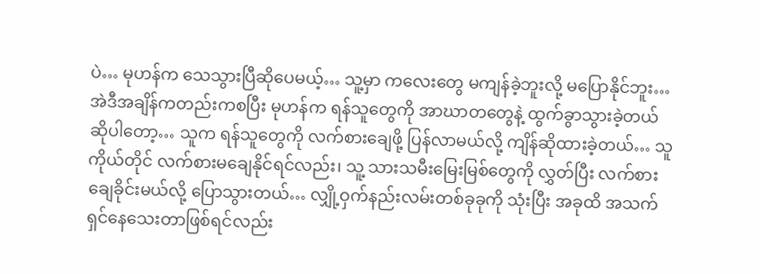ပဲ… မုဟန်က သေသွားပြီဆိုပေမယ့်… သူ့မှာ ကလေးတွေ မကျန်ခဲ့ဘူးလို့ မပြောနိုင်ဘူး… အဲဒီအချိန်ကတည်းကစပြီး မုဟန်က ရန်သူတွေကို အာဃာတတွေနဲ့ ထွက်ခွာသွားခဲ့တယ်ဆိုပါတော့… သူက ရန်သူတွေကို လက်စားချေဖို့ ပြန်လာမယ်လို့ ကျိန်ဆိုထားခဲ့တယ်… သူကိုယ်တိုင် လက်စားမချေနိုင်ရင်လည်း၊ သူ့ သားသမီးမြေးမြစ်တွေကို လွှတ်ပြီး လက်စားချေခိုင်းမယ်လို့ ပြောသွားတယ်… လျှို့ဝှက်နည်းလမ်းတစ်ခုခုကို သုံးပြီး အခုထိ အသက်ရှင်နေသေးတာဖြစ်ရင်လည်း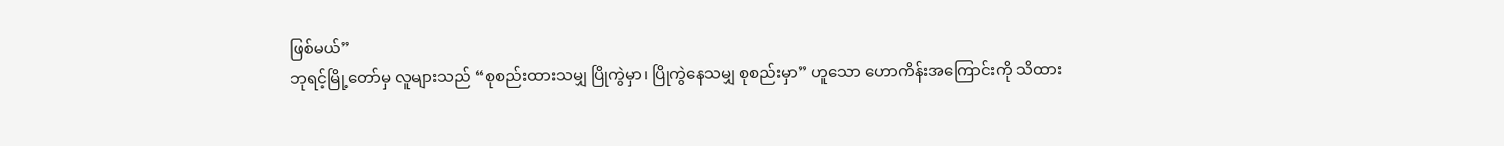ဖြစ်မယ်”
ဘုရင့်မြို့တော်မှ လူများသည် “စုစည်းထားသမျှ ပြိုကွဲမှာ၊ ပြိုကွဲနေသမျှ စုစည်းမှာ” ဟူသော ဟောကိန်းအကြောင်းကို သိထား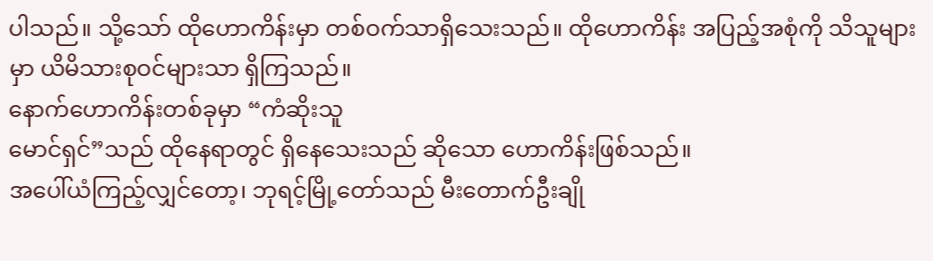ပါသည်။ သို့သော် ထိုဟောကိန်းမှာ တစ်ဝက်သာရှိသေးသည်။ ထိုဟောကိန်း အပြည့်အစုံကို သိသူများမှာ ယိမိသားစုဝင်များသာ ရှိကြသည်။
နောက်ဟောကိန်းတစ်ခုမှာ “ကံဆိုးသူ
မောင်ရှင်”သည် ထိုနေရာတွင် ရှိနေသေးသည် ဆိုသော ဟောကိန်းဖြစ်သည်။
အပေါ်ယံကြည့်လျှင်တော့၊ ဘုရင့်မြို့တော်သည် မီးတောက်ဦးချို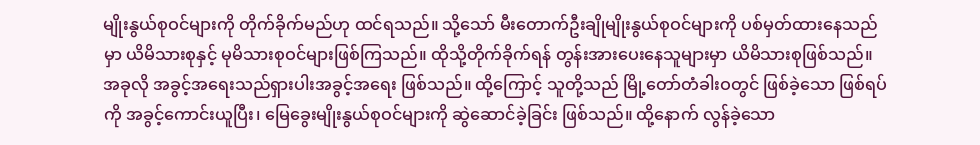မျိုးနွယ်စုဝင်များကို တိုက်ခိုက်မည်ဟု ထင်ရသည်။ သို့သော် မီးတောက်ဦးချိုမျိုးနွယ်စုဝင်များကို ပစ်မှတ်ထားနေသည်မှာ ယိမိသားစုနှင့် မုမိသားစုဝင်များဖြစ်ကြသည်။ ထိုသို့တိုက်ခိုက်ရန် တွန်းအားပေးနေသူများမှာ ယိမိသားစုဖြစ်သည်။ အခုလို အခွင့်အရေးသည်ရှားပါးအခွင့်အရေး ဖြစ်သည်။ ထို့ကြောင့် သူတို့သည် မြို့တော်တံခါးဝတွင် ဖြစ်ခဲ့သော ဖြစ်ရပ်ကို အခွင့်ကောင်းယူပြီး၊ မြေခွေးမျိုးနွယ်စုဝင်များကို ဆွဲဆောင်ခဲ့ခြင်း ဖြစ်သည်။ ထို့နောက် လွန်ခဲ့သော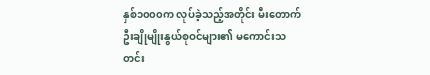နှစ်၁၀၀၀က လုပ်ခဲ့သည့်အတိုင်း မီးတောက်ဦးချိုမျိုးနွယ်စုဝင်များ၏ မကောင်းသတင်း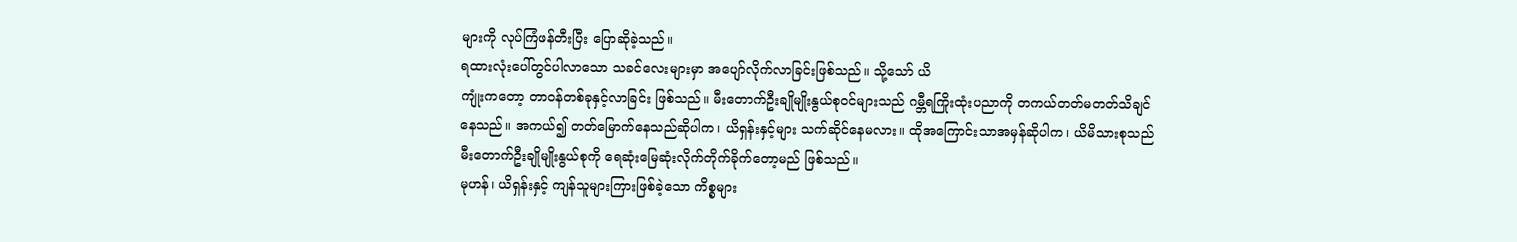များကို လုပ်ကြံဖန်တီးပြီး ပြောဆိုခဲ့သည်။
ရထားလုံးပေါ်တွင်ပါလာသော သခင်လေးများမှာ အပျော်လိုက်လာခြင်းဖြစ်သည်။ သို့သော် ယိ
ကျုံးကတော့ တာဝန်တစ်ခုနှင့်လာခြင်း ဖြစ်သည်။ မီးတောက်ဦးချိုမျိုးနွယ်စုဝင်များသည် ဂမ္ဘီရကြိုးထုံးပညာကို တကယ်တတ်မတတ်သိချင်နေသည်။ အကယ်၍ တတ်မြောက်နေသည်ဆိုပါက၊ ယိရှန်းနှင့်များ သက်ဆိုင်နေမလား။ ထိုအကြောင်းသာအမှန်ဆိုပါက၊ ယိမိသားစုသည် မီးတောက်ဦးချိုမျိုးနွယ်စုကို ရေဆုံးမြေဆုံးလိုက်တိုက်ခိုက်တော့မည် ဖြစ်သည်။
မုဟန်၊ ယိရှန်းနှင့် ကျန်သူများကြားဖြစ်ခဲ့သော ကိစ္စများ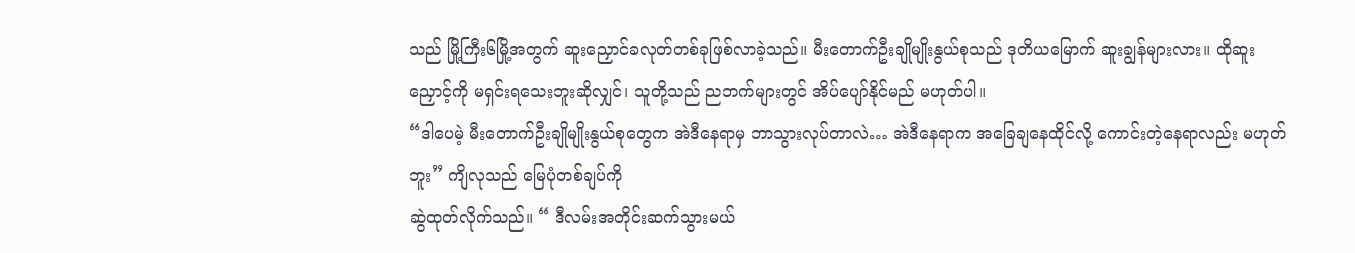သည် မြို့ကြီး၆မြို့အတွက် ဆူးညှောင်ခလုတ်တစ်ခုဖြစ်လာခဲ့သည်။ မီးတောက်ဦးချိုမျိုးနွယ်စုသည် ဒုတိယမြောက် ဆူးချွန်များလား။ ထိုဆူးညှောင့်ကို မရှင်းရသေးဘူးဆိုလျှင်၊ သူတို့သည် ညဘက်များတွင် အိပ်ပျော်နိုင်မည် မဟုတ်ပါ။
“ဒါပေမဲ့ မီးတောက်ဦးချိုမျိုးနွယ်စုတွေက အဲဒီနေရာမှ ဘာသွားလုပ်တာလဲ… အဲဒီနေရာက အခြေချနေထိုင်လို့ ကောင်းတဲ့နေရာလည်း မဟုတ်ဘူး” ကျိလုသည် မြေပုံတစ်ချပ်ကို
ဆွဲထုတ်လိုက်သည်။ “ ဒီလမ်းအတိုင်းဆက်သွားမယ်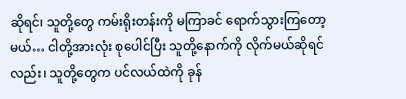ဆိုရင်၊ သူတို့တွေ ကမ်းရိုးတန်းကို မကြာခင် ရောက်သွားကြတော့မယ်… ငါတို့အားလုံး စုပေါင်ပြီး သူတို့နောက်ကို လိုက်မယ်ဆိုရင်လည်း၊ သူတို့တွေက ပင်လယ်ထဲကို ခုန်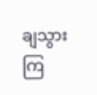ချသွားကြ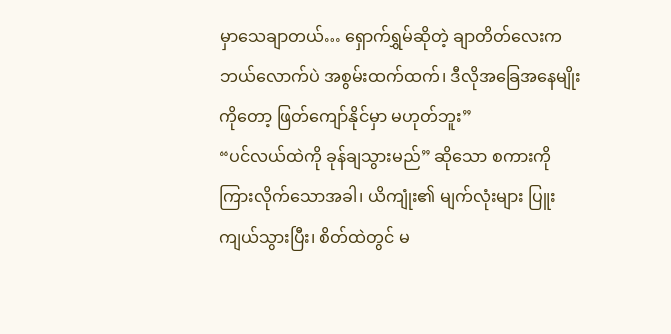မှာသေချာတယ်… ရှောက်ရွှမ်ဆိုတဲ့ ချာတိတ်လေးက ဘယ်လောက်ပဲ အစွမ်းထက်ထက်၊ ဒီလိုအခြေအနေမျိုးကိုတော့ ဖြတ်ကျော်နိုင်မှာ မဟုတ်ဘူး”
“ပင်လယ်ထဲကို ခုန်ချသွားမည်” ဆိုသော စကားကိုကြားလိုက်သောအခါ၊ ယိကျုံး၏ မျက်လုံးများ ပြူးကျယ်သွားပြီး၊ စိတ်ထဲတွင် မ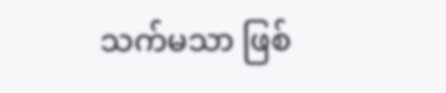သက်မသာ ဖြစ်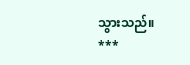သွားသည်။
***